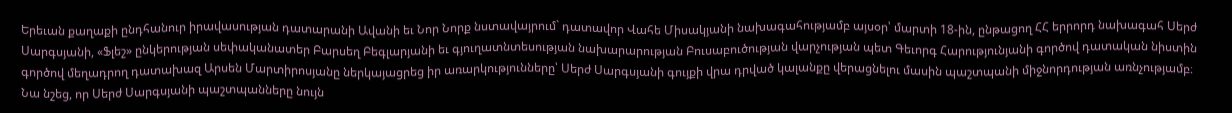Երեւան քաղաքի ընդհանուր իրավասության դատարանի Ավանի եւ Նոր Նորք նստավայրում` դատավոր Վահե Միսակյանի նախագահությամբ այսօր՝ մարտի 18-ին, ընթացող ՀՀ երրորդ նախագահ Սերժ Սարգսյանի, «Ֆլեշ» ընկերության սեփականատեր Բարսեղ Բեգլարյանի եւ գյուղատնտեսության նախարարության Բուսաբուծության վարչության պետ Գեւորգ Հարությունյանի գործով դատական նիստին գործով մեղադրող դատախազ Արսեն Մարտիրոսյանը ներկայացրեց իր առարկությունները՝ Սերժ Սարգսյանի գույքի վրա դրված կալանքը վերացնելու մասին պաշտպանի միջնորդության առնչությամբ։
Նա նշեց, որ Սերժ Սարգսյանի պաշտպանները նույն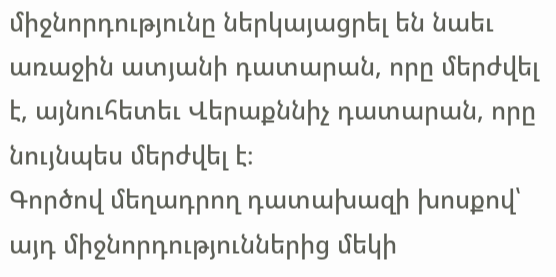միջնորդությունը ներկայացրել են նաեւ առաջին ատյանի դատարան, որը մերժվել է, այնուհետեւ Վերաքննիչ դատարան, որը նույնպես մերժվել է։
Գործով մեղադրող դատախազի խոսքով՝ այդ միջնորդություններից մեկի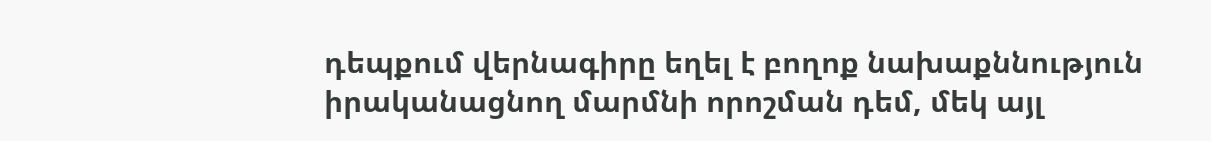դեպքում վերնագիրը եղել է բողոք նախաքննություն իրականացնող մարմնի որոշման դեմ, մեկ այլ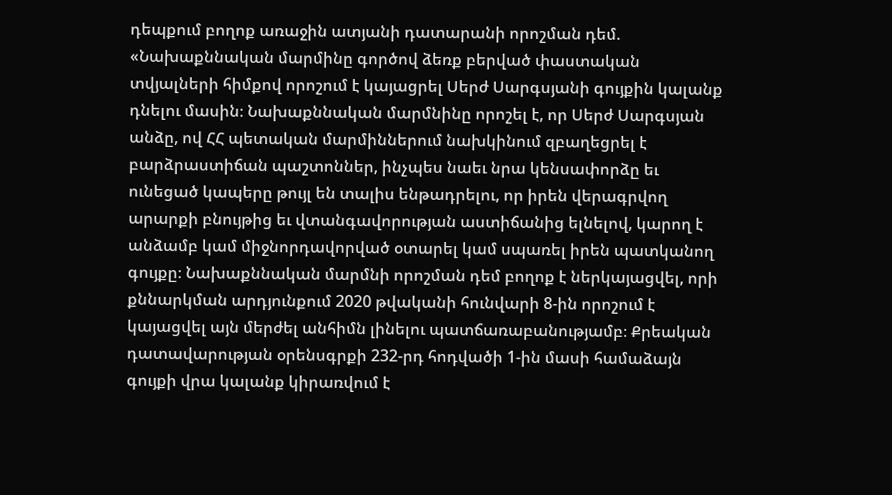դեպքում բողոք առաջին ատյանի դատարանի որոշման դեմ.
«Նախաքննական մարմինը գործով ձեռք բերված փաստական տվյալների հիմքով որոշում է կայացրել Սերժ Սարգսյանի գույքին կալանք դնելու մասին։ Նախաքննական մարմնինը որոշել է, որ Սերժ Սարգսյան անձը, ով ՀՀ պետական մարմիններում նախկինում զբաղեցրել է բարձրաստիճան պաշտոններ, ինչպես նաեւ նրա կենսափորձը եւ ունեցած կապերը թույլ են տալիս ենթադրելու, որ իրեն վերագրվող արարքի բնույթից եւ վտանգավորության աստիճանից ելնելով, կարող է անձամբ կամ միջնորդավորված օտարել կամ սպառել իրեն պատկանող գույքը։ Նախաքննական մարմնի որոշման դեմ բողոք է ներկայացվել, որի քննարկման արդյունքում 2020 թվականի հունվարի 8-ին որոշում է կայացվել այն մերժել անհիմն լինելու պատճառաբանությամբ։ Քրեական դատավարության օրենսգրքի 232-րդ հոդվածի 1-ին մասի համաձայն գույքի վրա կալանք կիրառվում է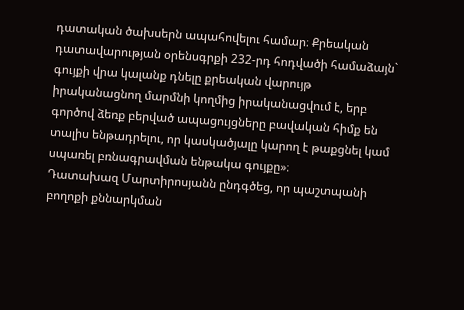դատական ծախսերն ապահովելու համար։ Քրեական դատավարության օրենսգրքի 232-րդ հոդվածի համաձայն` գույքի վրա կալանք դնելը քրեական վարույթ իրականացնող մարմնի կողմից իրականացվում է, երբ գործով ձեռք բերված ապացույցները բավական հիմք են տալիս ենթադրելու, որ կասկածյալը կարող է թաքցնել կամ սպառել բռնագրավման ենթակա գույքը»։
Դատախազ Մարտիրոսյանն ընդգծեց, որ պաշտպանի բողոքի քննարկման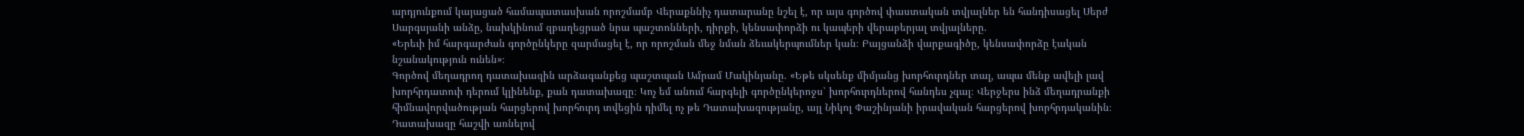արդյունքում կայացած համապատասխան որոշմամբ Վերաքննիչ դատարանը նշել է, որ այս գործով փաստական տվյալներ են հանդիսացել Սերժ Սարգսյանի անձը, նախկինում զբաղեցրած նրա պաշտոնների, դիրքի, կենսափորձի ու կապերի վերաբերյալ տվյալները.
«Երեւի իմ հարգարժան գործընկերը զարմացել է, որ որոշման մեջ նման ձեւակերպումներ կան։ Բայցանձի վարքագիծը, կենսափորձը էական նշանակություն ունեն»։
Գործով մեղադրող դատախազին արձագանքեց պաշտպան Ամրամ Մակինյանը. «Եթե սկսենք միմյանց խորհուրդներ տալ, ապա մենք ավելի լավ խորհրդատուի դերում կլինենք, քան դատախազը։ Կոչ եմ անում հարգելի գործընկերոջս՝ խորհուրդներով հանդես չգալ։ Վերջերս ինձ մեղադրանքի հիմնավորվածության հարցերով խորհուրդ տվեցին դիմել ոչ թե Դատախազությանը, այլ Նիկոլ Փաշինյանի իրավական հարցերով խորհրդականին։ Դատախազը հաշվի առնելով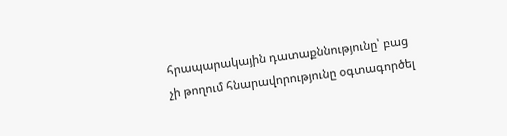հրապարակային դատաքննությունը՝ բաց չի թողում հնարավորությունը օգտագործել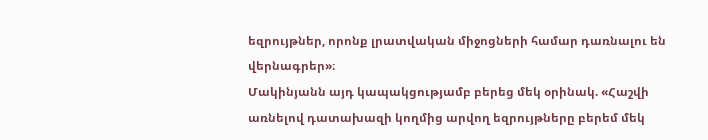եզրույթներ, որոնք լրատվական միջոցների համար դառնալու են վերնագրեր»։
Մակինյանն այդ կապակցությամբ բերեց մեկ օրինակ. «Հաշվի առնելով դատախազի կողմից արվող եզրույթները բերեմ մեկ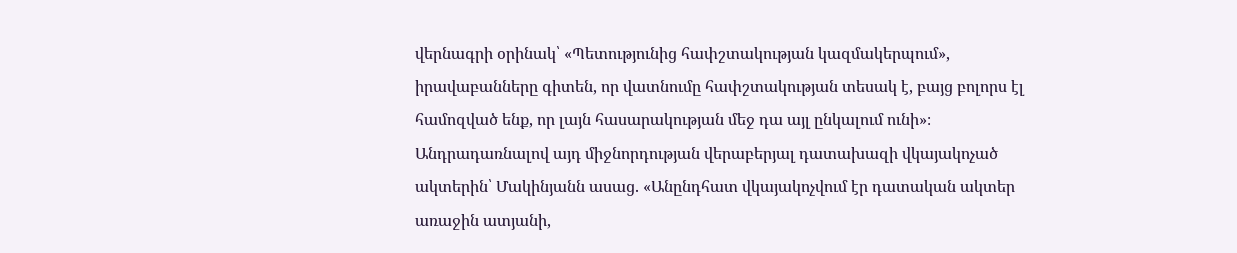վերնագրի օրինակ՝ «Պետությունից հափշտակության կազմակերպում», իրավաբանները գիտեն, որ վատնումը հափշտակության տեսակ է, բայց բոլորս էլ համոզված ենք, որ լայն հասարակության մեջ դա այլ ընկալում ունի»։
Անդրադառնալով այդ միջնորդության վերաբերյալ դատախազի վկայակոչած ակտերին՝ Մակինյանն ասաց. «Անընդհատ վկայակոչվում էր դատական ակտեր առաջին ատյանի,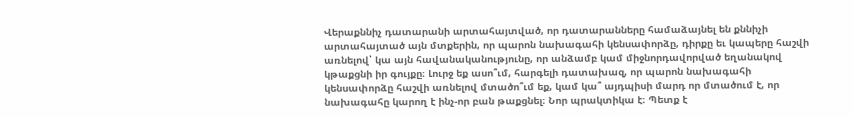Վերաքննիչ դատարանի արտահայտված, որ դատարանները համաձայնել են քննիչի արտահայտած այն մտքերին, որ պարոն նախագահի կենսափորձը, դիրքը եւ կապերը հաշվի առնելով՝ կա այն հավանականությունը, որ անձամբ կամ միջնորդավորված եղանակով կթաքցնի իր գույքը։ Լուրջ եք ասո՞ւմ, հարգելի դատախազ, որ պարոն նախագահի կենսափորձը հաշվի առնելով մտածո՞ւմ եք, կամ կա՞ այդպիսի մարդ որ մտածում է, որ նախագահը կարող է ինչ-որ բան թաքցնել։ Նոր պրակտիկա է։ Պետք է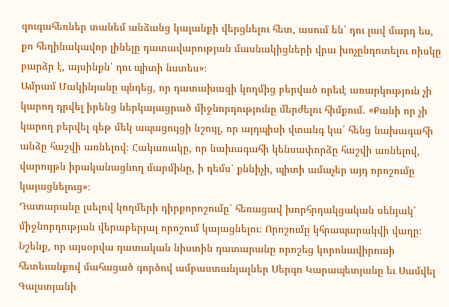զուգահեռներ տանեմ անձանց կալանքի վերցնելու հետ, ասում են՝ դու լավ մարդ ես, քո հեղինակավոր լինելը դատավարության մասնակիցների վրա խոչընդոտելու ռիսկը բարձր է, այսինքն՝ դու պիտի նստես»։
Ամրամ Մակինյանը պնդեց, որ դատախազի կողմից բերված որեւէ առարկություն չի կարող դրվել իրենց ներկայացրած միջնորդությունը մերժելու հիմքում. «Քանի որ չի կարող բերվել գեթ մեկ ապացույցի նշույլ, որ այդպիսի վտանգ կա՝ հենց նախագահի անձը հաշվի առնելով։ Հակառակը, որ նախագահի կենսափորձը հաշվի առնելով, վարույթն իրականացնող մարմինը, ի դեմս՝ քննիչի, պիտի ամաչեր այդ որոշումը կայացնելուց»։
Դատարանը լսելով կողմերի դիրքորոշումը՝ հեռացավ խորհրդակցական սենյակ՝ միջնորդության վերաբերյալ որոշում կայացնելու։ Որոշումը կհրապարակվի վաղը։
Նշենք, որ այսօրվա դատական նիստին դատարանը որոշեց կորոնավիրուսի հետեւանքով մահացած գործով ամբաստանյալներ Սերգո Կարապետյանը եւ Սամվել Գալստյանի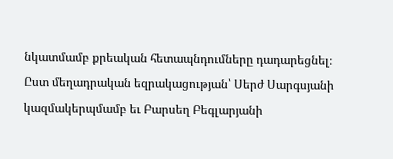նկատմամբ քրեական հետապնդումները դադարեցնել։
Ըստ մեղադրական եզրակացության՝ Սերժ Սարգսյանի կազմակերպմամբ եւ Բարսեղ Բեգլարյանի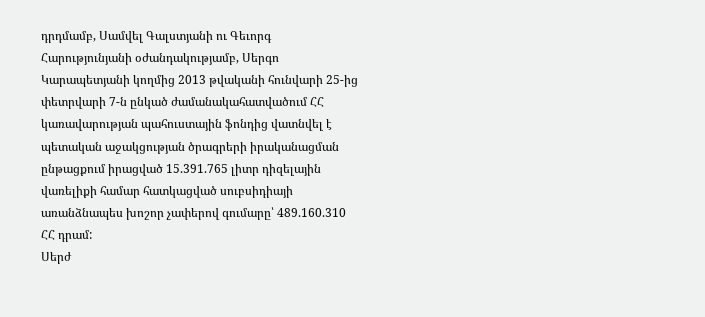դրդմամբ, Սամվել Գալստյանի ու Գեւորգ Հարությունյանի օժանդակությամբ, Սերգո Կարապետյանի կողմից 2013 թվականի հունվարի 25-ից փետրվարի 7-ն ընկած ժամանակահատվածում ՀՀ կառավարության պահուստային ֆոնդից վատնվել է պետական աջակցության ծրագրերի իրականացման ընթացքում իրացված 15.391.765 լիտր դիզելային վառելիքի համար հատկացված սուբսիդիայի առանձնապես խոշոր չափերով գումարը՝ 489.160.310 ՀՀ դրամ:
Սերժ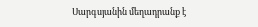Սարգսյանին մեղադրանք է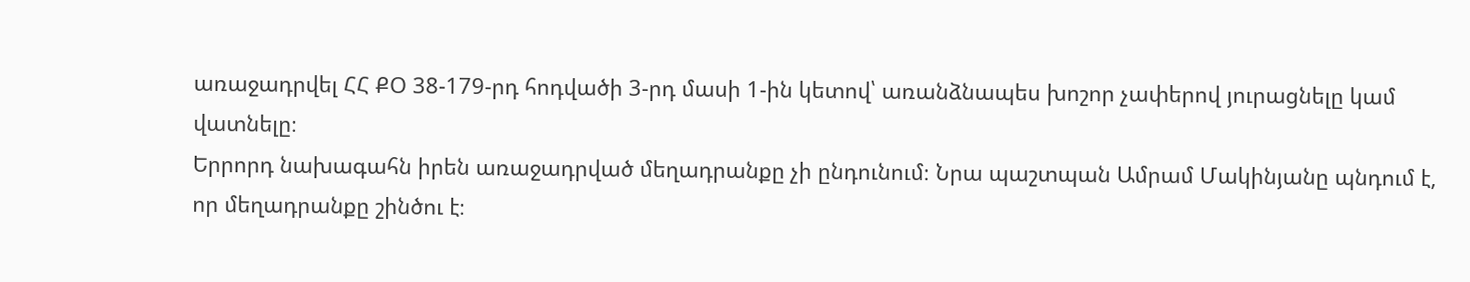առաջադրվել ՀՀ ՔՕ 38-179-րդ հոդվածի 3-րդ մասի 1-ին կետով՝ առանձնապես խոշոր չափերով յուրացնելը կամ վատնելը։
Երրորդ նախագահն իրեն առաջադրված մեղադրանքը չի ընդունում։ Նրա պաշտպան Ամրամ Մակինյանը պնդում է, որ մեղադրանքը շինծու է։